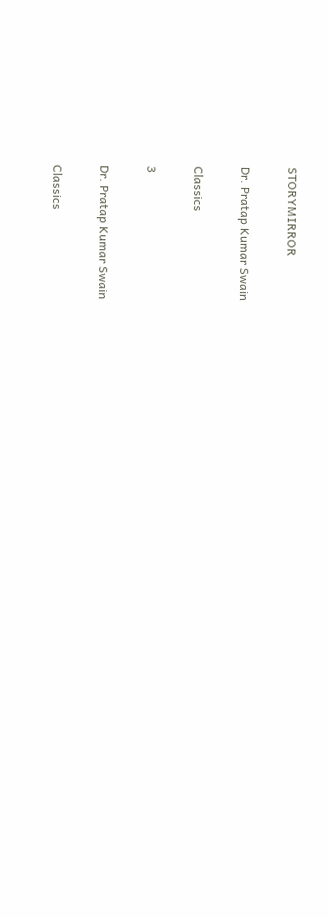STORYMIRROR

Dr. Pratap Kumar Swain

Classics

3

Dr. Pratap Kumar Swain

Classics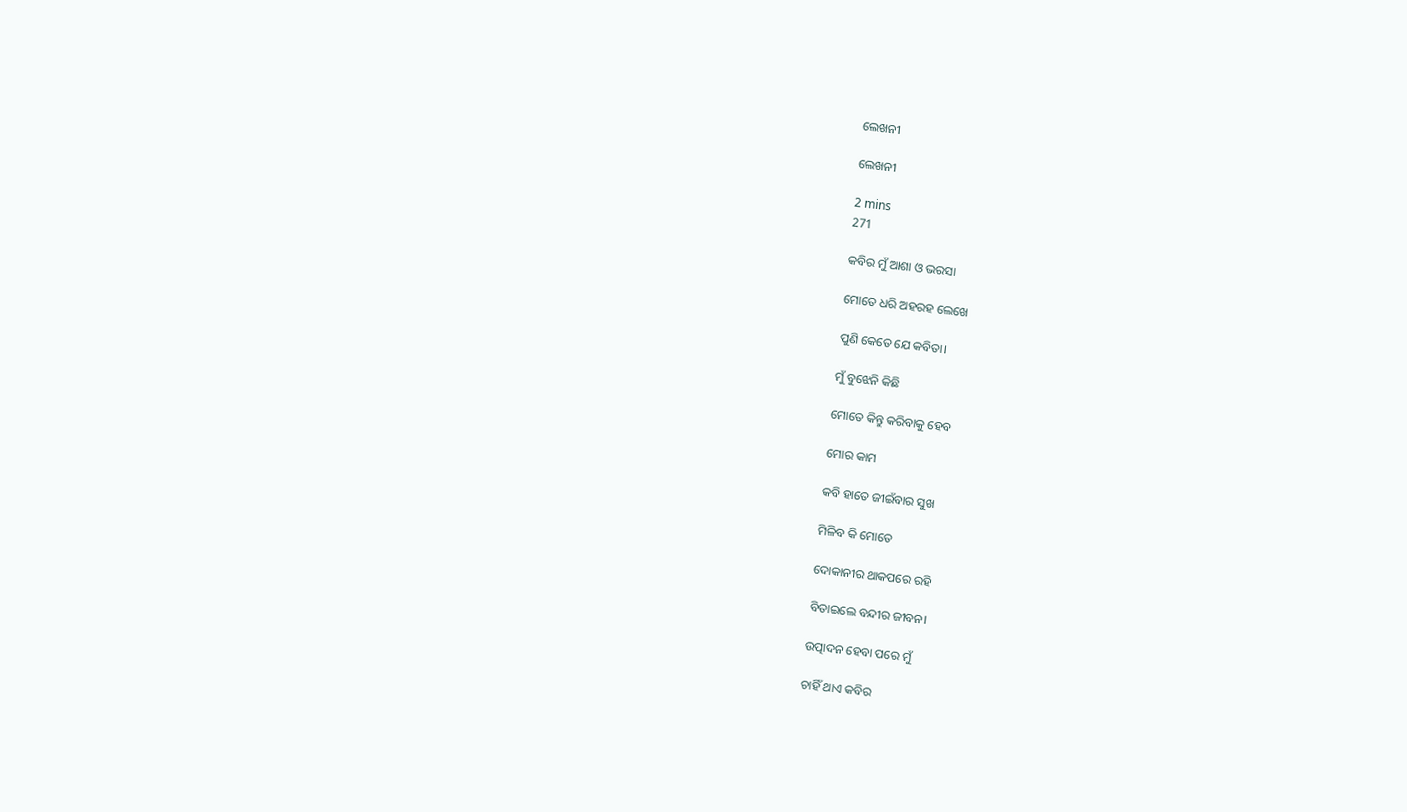ଲେଖନୀ

ଲେଖନୀ

2 mins
271

କବିର ମୁଁ ଆଶା ଓ ଭରସା

ମୋତେ ଧରି ଅହରହ ଲେଖେ

ପୁଣି କେତେ ଯେ କବିତା।

ମୁଁ ବୁଝେନି କିଛି

ମୋତେ କିନ୍ତୁ କରିବାକୁ ହେବ

ମୋର କାମ

କବି ହାତେ ଜୀଇଁବାର ସୁଖ

ମିଳିବ କି ମୋତେ

ଦୋକାନୀର ଥାକପରେ ରହି

ବିତାଇଲେ ବନ୍ଦୀର ଜୀବନ।

ଉତ୍ପାଦନ ହେବା ପରେ ମୁଁ

ଚାହିଁ ଥାଏ କବିର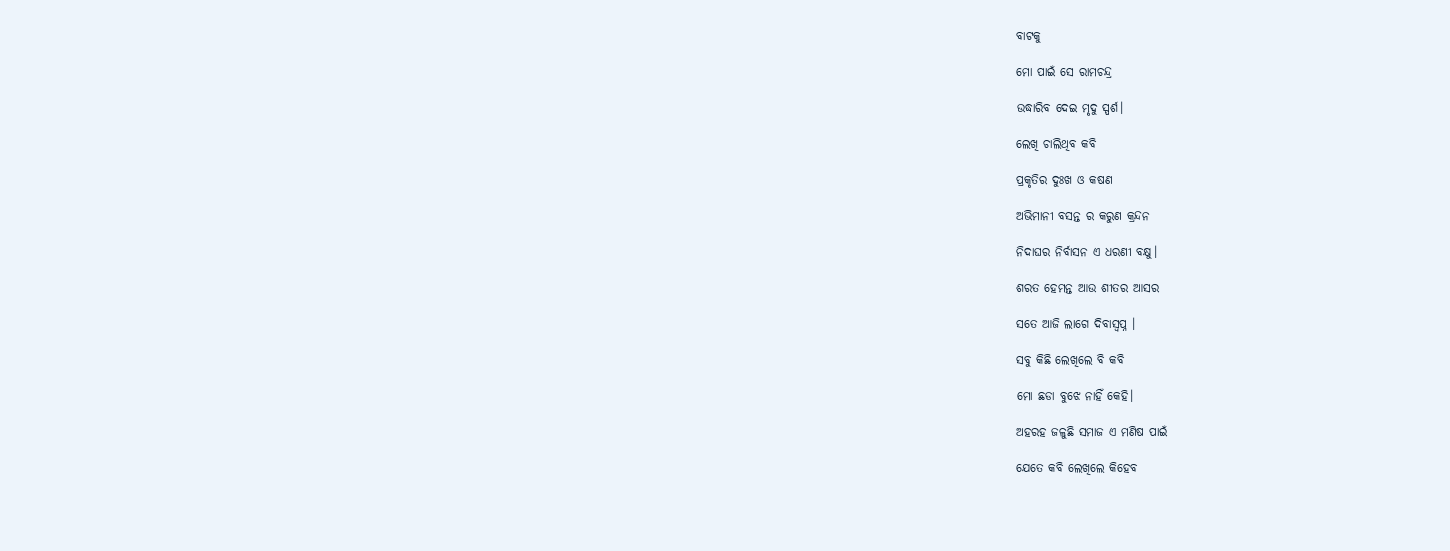ବାଟକୁ

ମୋ ପାଇଁ ସେ ରାମଚନ୍ଦ୍ର

ଉଦ୍ଧାରିବ ଦେଇ ମୃଦୁ ସ୍ପର୍ଶ।

ଲେଖି ଚାଲିଥିବ କବି

ପ୍ରକୃତିର ଦୁଃଖ ଓ କଷଣ

ଅଭିମାନୀ ବସନ୍ତ ର କରୁଣ କ୍ରନ୍ଦନ

ନିଦାଘର ନିର୍ବାସନ ଏ ଧରଣୀ ବକ୍ଷୁ।

ଶରତ ହେମନ୍ତ ଆଉ ଶୀତର ଆସର

ସତେ ଆଜି ଲାଗେ ଦିବାସ୍ବପ୍ନ ।

ସବୁ କିଛି ଲେଖିଲେ ବି କବି

ମୋ ଛଡା ବୁଝେ ନାହିଁ କେହି।

ଅହରହ ଜଳୁଛି ସମାଜ ଏ ମଣିଷ ପାଇଁ

ଯେତେ କବି ଲେଖିଲେ କିହେବ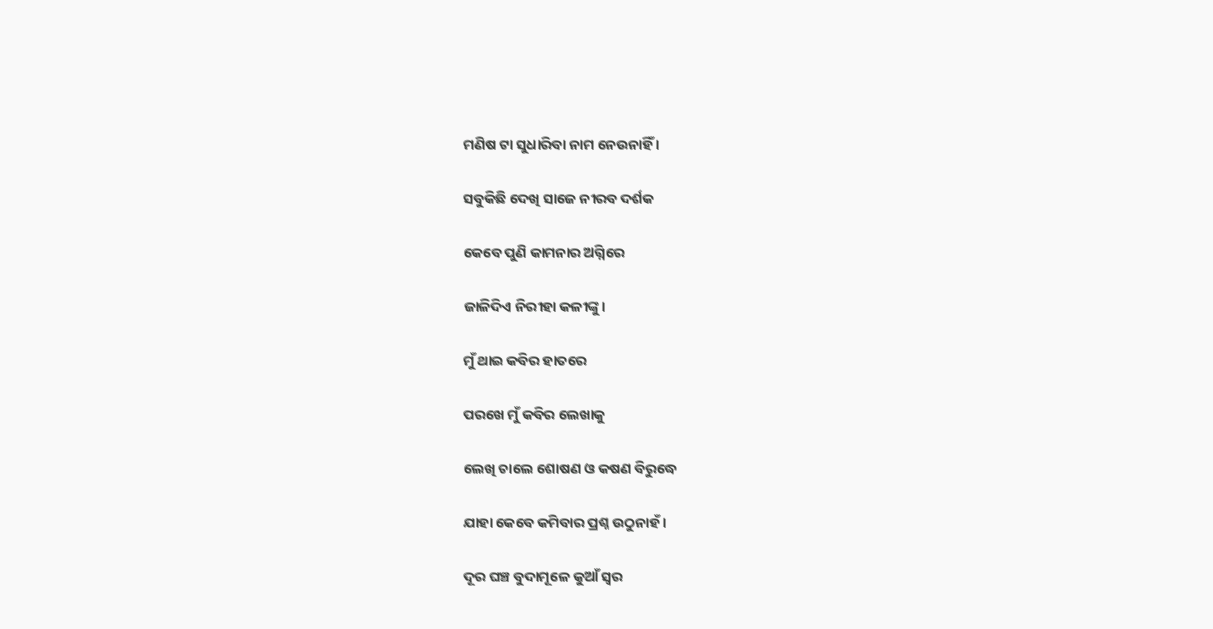ମଣିଷ ଟା ସୁଧାରିବା ନାମ ନେଉନାହିଁ ।

ସବୁକିଛି ଦେଖି ସାଜେ ନୀରବ ଦର୍ଶକ

କେବେ ପୁଣି କାମନାର ଅଗ୍ନିରେ

ଜାଳିଦିଏ ନିରୀହା କଳୀଙ୍କୁ।

ମୁଁ ଥାଇ କବିର ହାତରେ

ପରଖେ ମୁଁ କବିର ଲେଖାକୁ

ଲେଖି ଚାଲେ ଶୋଷଣ ଓ କଷଣ ବିରୁଦ୍ଧେ

ଯାହା କେବେ କମିବାର ପ୍ରଶ୍ନ ଉଠୁନାହଁ ।

ଦୂର ଘଞ୍ଚ ବୁଦାମୂଳେ କୁଆଁ ସ୍ବର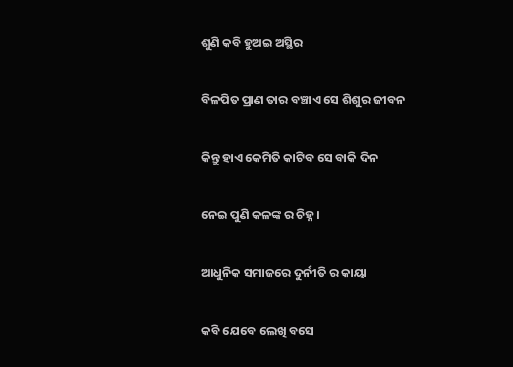ଶୁଣି କବି ହୁଅଇ ଅସ୍ଥିର

ବିଳପିତ ପ୍ରାଣ ତାର ବଞ୍ଚାଏ ସେ ଶିଶୁର ଜୀବନ

କିନ୍ତୁ ହାଏ କେମିତି କାଟିବ ସେ ବାକି ଦିନ

ନେଇ ପୁଣି କଳଙ୍କ ର ଚିହ୍ନ ।

ଆଧୁନିକ ସମାଜରେ ଦୁର୍ନୀତି ର କାୟା

କବି ଯେବେ ଲେଖି ବସେ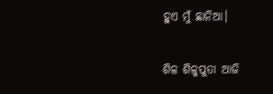ହୁଏ ମୁଁ ଛାନିଆ।

ଶିଳ ଶିଳୁପୁତା ଆଜି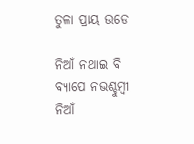ତୁଳା ପ୍ରାୟ ଉଡେ

ନିଆଁ ନଥାଇ ବି ବ୍ଯାପେ ନଭଶ୍ଚୁମ୍ବୀ ନିଆଁ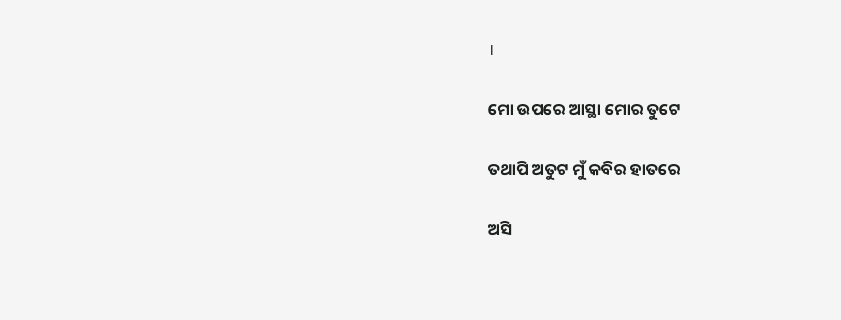।

ମୋ ଉପରେ ଆସ୍ଥା ମୋର ତୁଟେ

ତଥାପି ଅତୁଟ ମୁଁ କବିର ହାତରେ

ଅସି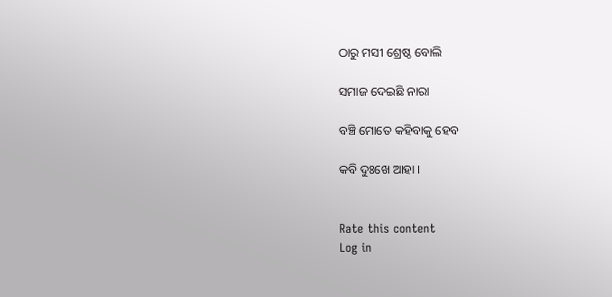ଠାରୁ ମସୀ ଶ୍ରେଷ୍ଠ ବୋଲି

ସମାଜ ଦେଇଛି ନାରା

ବଞ୍ଚି ମୋତେ କହିବାକୁ ହେବ

କବି ଦୁଃଖେ ଆହା ।


Rate this content
Log in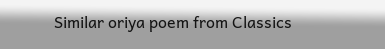Similar oriya poem from Classics